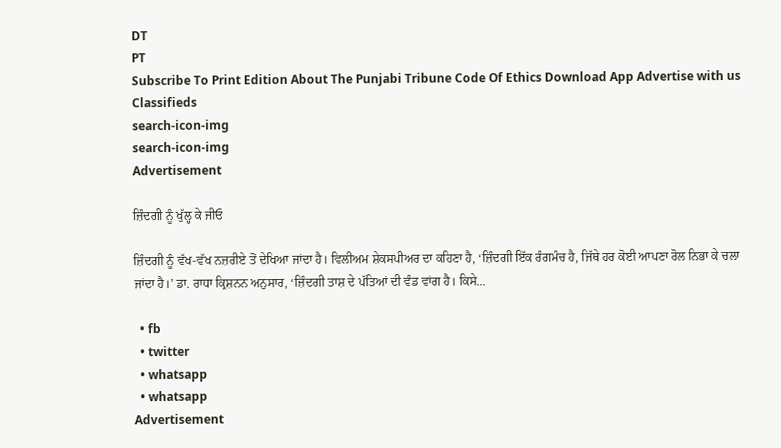DT
PT
Subscribe To Print Edition About The Punjabi Tribune Code Of Ethics Download App Advertise with us Classifieds
search-icon-img
search-icon-img
Advertisement

ਜ਼ਿੰਦਗੀ ਨੂੰ ਖੁੱਲ੍ਹ ਕੇ ਜੀਓ

ਜ਼ਿੰਦਗੀ ਨੂੰ ਵੱਖ-ਵੱਖ ਨਜ਼ਰੀਏ ਤੋਂ ਦੇਖਿਆ ਜਾਂਦਾ ਹੈ। ਵਿਲੀਅਮ ਸ਼ੇਕਸਪੀਅਰ ਦਾ ਕਹਿਣਾ ਹੈ, ‘ਜ਼ਿੰਦਗੀ ਇੱਕ ਰੰਗਮੰਚ ਹੈ, ਜਿੱਥੇ ਹਰ ਕੋਈ ਆਪਣਾ ਰੋਲ ਨਿਭਾ ਕੇ ਚਲਾ ਜਾਂਦਾ ਹੈ।’ ਡਾ. ਰਾਧਾ ਕ੍ਰਿਸ਼ਨਨ ਅਨੁਸਾਰ, ‘ਜ਼ਿੰਦਗੀ ਤਾਸ਼ ਦੇ ਪੱਤਿਆਂ ਦੀ ਵੰਡ ਵਾਂਗ ਹੈ। ਕਿਸੇ...

  • fb
  • twitter
  • whatsapp
  • whatsapp
Advertisement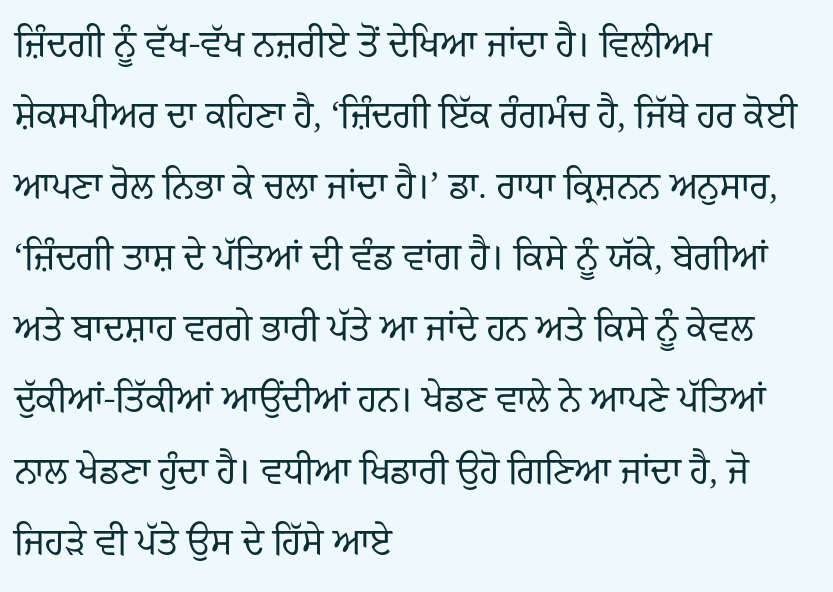ਜ਼ਿੰਦਗੀ ਨੂੰ ਵੱਖ-ਵੱਖ ਨਜ਼ਰੀਏ ਤੋਂ ਦੇਖਿਆ ਜਾਂਦਾ ਹੈ। ਵਿਲੀਅਮ ਸ਼ੇਕਸਪੀਅਰ ਦਾ ਕਹਿਣਾ ਹੈ, ‘ਜ਼ਿੰਦਗੀ ਇੱਕ ਰੰਗਮੰਚ ਹੈ, ਜਿੱਥੇ ਹਰ ਕੋਈ ਆਪਣਾ ਰੋਲ ਨਿਭਾ ਕੇ ਚਲਾ ਜਾਂਦਾ ਹੈ।’ ਡਾ. ਰਾਧਾ ਕ੍ਰਿਸ਼ਨਨ ਅਨੁਸਾਰ, ‘ਜ਼ਿੰਦਗੀ ਤਾਸ਼ ਦੇ ਪੱਤਿਆਂ ਦੀ ਵੰਡ ਵਾਂਗ ਹੈ। ਕਿਸੇ ਨੂੰ ਯੱਕੇ, ਬੇਗੀਆਂ ਅਤੇ ਬਾਦਸ਼ਾਹ ਵਰਗੇ ਭਾਰੀ ਪੱਤੇ ਆ ਜਾਂਦੇ ਹਨ ਅਤੇ ਕਿਸੇ ਨੂੰ ਕੇਵਲ ਦੁੱਕੀਆਂ-ਤਿੱਕੀਆਂ ਆਉਂਦੀਆਂ ਹਨ। ਖੇਡਣ ਵਾਲੇ ਨੇ ਆਪਣੇ ਪੱਤਿਆਂ ਨਾਲ ਖੇਡਣਾ ਹੁੰਦਾ ਹੈ। ਵਧੀਆ ਖਿਡਾਰੀ ਉਹੋ ਗਿਣਿਆ ਜਾਂਦਾ ਹੈ, ਜੋ ਜਿਹੜੇ ਵੀ ਪੱਤੇ ਉਸ ਦੇ ਹਿੱਸੇ ਆਏ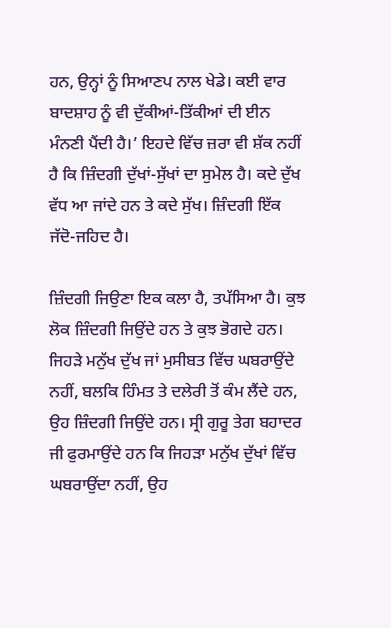ਹਨ, ਉਨ੍ਹਾਂ ਨੂੰ ਸਿਆਣਪ ਨਾਲ ਖੇਡੇ। ਕਈ ਵਾਰ ਬਾਦਸ਼ਾਹ ਨੂੰ ਵੀ ਦੁੱਕੀਆਂ-ਤਿੱਕੀਆਂ ਦੀ ਈਨ ਮੰਨਣੀ ਪੈਂਦੀ ਹੈ।’ ਇਹਦੇ ਵਿੱਚ ਜ਼ਰਾ ਵੀ ਸ਼ੱਕ ਨਹੀਂ ਹੈ ਕਿ ਜ਼ਿੰਦਗੀ ਦੁੱਖਾਂ-ਸੁੱਖਾਂ ਦਾ ਸੁਮੇਲ ਹੈ। ਕਦੇ ਦੁੱਖ ਵੱਧ ਆ ਜਾਂਦੇ ਹਨ ਤੇ ਕਦੇ ਸੁੱਖ। ਜ਼ਿੰਦਗੀ ਇੱਕ ਜੱਦੋ-ਜਹਿਦ ਹੈ।

ਜ਼ਿੰਦਗੀ ਜਿਉਣਾ ਇਕ ਕਲਾ ਹੈ, ਤਪੱਸਿਆ ਹੈ। ਕੁਝ ਲੋਕ ਜ਼ਿੰਦਗੀ ਜਿਉਂਦੇ ਹਨ ਤੇ ਕੁਝ ਭੋਗਦੇ ਹਨ। ਜਿਹੜੇ ਮਨੁੱਖ ਦੁੱਖ ਜਾਂ ਮੁਸੀਬਤ ਵਿੱਚ ਘਬਰਾਉਂਦੇ ਨਹੀਂ, ਬਲਕਿ ਹਿੰਮਤ ਤੇ ਦਲੇਰੀ ਤੋਂ ਕੰਮ ਲੈਂਦੇ ਹਨ, ਉਹ ਜ਼ਿੰਦਗੀ ਜਿਉਂਦੇ ਹਨ। ਸ੍ਰੀ ਗੁਰੂ ਤੇਗ ਬਹਾਦਰ ਜੀ ਫੁਰਮਾਉਂਦੇ ਹਨ ਕਿ ਜਿਹੜਾ ਮਨੁੱਖ ਦੁੱਖਾਂ ਵਿੱਚ ਘਬਰਾਉਂਦਾ ਨਹੀਂ, ਉਹ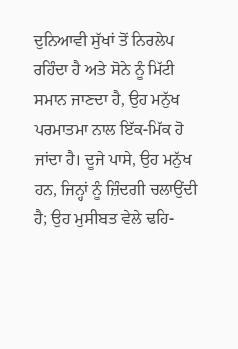ਦੁਨਿਆਵੀ ਸੁੱਖਾਂ ਤੋਂ ਨਿਰਲੇਪ ਰਹਿੰਦਾ ਹੈ ਅਤੇ ਸੋਨੇ ਨੂੰ ਮਿੱਟੀ ਸਮਾਨ ਜਾਣਦਾ ਹੈ, ਉਹ ਮਨੁੱਖ ਪਰਮਾਤਮਾ ਨਾਲ ਇੱਕ-ਮਿੱਕ ਹੋ ਜਾਂਦਾ ਹੈ। ਦੂਜੇ ਪਾਸੇ, ਉਹ ਮਨੁੱਖ ਹਨ, ਜਿਨ੍ਹਾਂ ਨੂੰ ਜ਼ਿੰਦਗੀ ਚਲਾਉਂਦੀ ਹੈ; ਉਹ ਮੁਸੀਬਤ ਵੇਲੇ ਢਹਿ-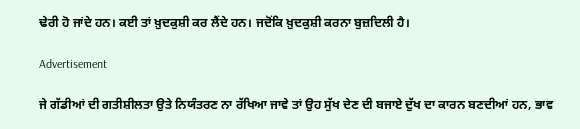ਢੇਰੀ ਹੋ ਜਾਂਦੇ ਹਨ। ਕਈ ਤਾਂ ਖ਼ੁਦਕੁਸ਼ੀ ਕਰ ਲੈਂਦੇ ਹਨ। ਜਦੋਂਕਿ ਖ਼ੁਦਕੁਸ਼ੀ ਕਰਨਾ ਬੁਜ਼ਦਿਲੀ ਹੈ।

Advertisement

ਜੇ ਗੱਡੀਆਂ ਦੀ ਗਤੀਸ਼ੀਲਤਾ ਉਤੇ ਨਿਯੰਤਰਣ ਨਾ ਰੱਖਿਆ ਜਾਵੇ ਤਾਂ ਉਹ ਸੁੱਖ ਦੇਣ ਦੀ ਬਜਾਏ ਦੁੱਖ ਦਾ ਕਾਰਨ ਬਣਦੀਆਂ ਹਨ, ਭਾਵ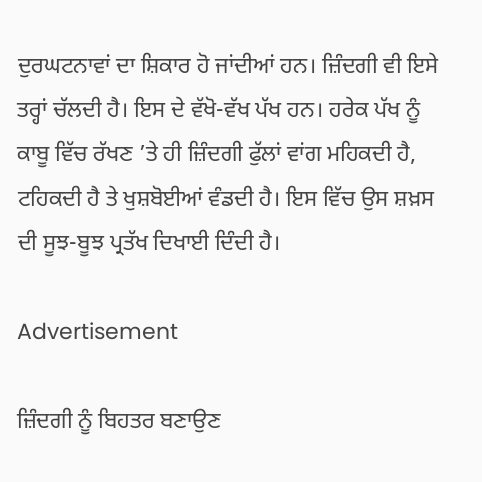ਦੁਰਘਟਨਾਵਾਂ ਦਾ ਸ਼ਿਕਾਰ ਹੋ ਜਾਂਦੀਆਂ ਹਨ। ਜ਼ਿੰਦਗੀ ਵੀ ਇਸੇ ਤਰ੍ਹਾਂ ਚੱਲਦੀ ਹੈ। ਇਸ ਦੇ ਵੱਖੋ-ਵੱਖ ਪੱਖ ਹਨ। ਹਰੇਕ ਪੱਖ ਨੂੰ ਕਾਬੂ ਵਿੱਚ ਰੱਖਣ ’ਤੇ ਹੀ ਜ਼ਿੰਦਗੀ ਫੁੱਲਾਂ ਵਾਂਗ ਮਹਿਕਦੀ ਹੈ, ਟਹਿਕਦੀ ਹੈ ਤੇ ਖੁਸ਼ਬੋਈਆਂ ਵੰਡਦੀ ਹੈ। ਇਸ ਵਿੱਚ ਉਸ ਸ਼ਖ਼ਸ ਦੀ ਸੂਝ-ਬੂਝ ਪ੍ਰਤੱਖ ਦਿਖਾਈ ਦਿੰਦੀ ਹੈ।

Advertisement

ਜ਼ਿੰਦਗੀ ਨੂੰ ਬਿਹਤਰ ਬਣਾਉਣ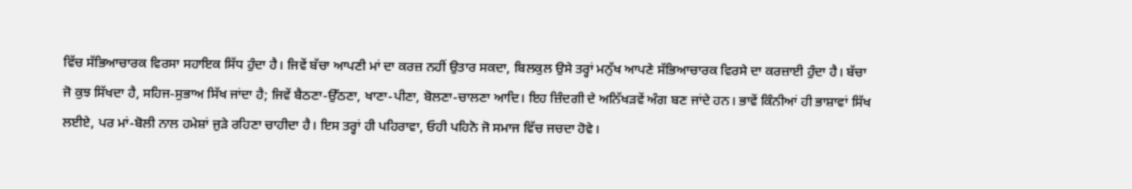ਵਿੱਚ ਸੱਭਿਆਚਾਰਕ ਵਿਰਸਾ ਸਹਾਇਕ ਸਿੱਧ ਹੁੰਦਾ ਹੈ। ਜਿਵੇਂ ਬੱਚਾ ਆਪਣੀ ਮਾਂ ਦਾ ਕਰਜ਼ ਨਹੀਂ ਉਤਾਰ ਸਕਦਾ, ਬਿਲਕੁਲ ਉਸੇ ਤਰ੍ਹਾਂ ਮਨੁੱਖ ਆਪਣੇ ਸੱਭਿਆਚਾਰਕ ਵਿਰਸੇ ਦਾ ਕਰਜ਼ਾਈ ਹੁੰਦਾ ਹੈ। ਬੱਚਾ ਜੋ ਕੁਝ ਸਿੱਖਦਾ ਹੈ, ਸਹਿਜ-ਸੁਭਾਅ ਸਿੱਖ ਜਾਂਦਾ ਹੈ; ਜਿਵੇਂ ਬੈਠਣਾ-ਉੱਠਣਾ, ਖਾਣਾ-ਪੀਣਾ, ਬੋਲਣਾ-ਚਾਲਣਾ ਆਦਿ। ਇਹ ਜ਼ਿੰਦਗੀ ਦੇ ਅਨਿੱਖੜਵੇਂ ਅੰਗ ਬਣ ਜਾਂਦੇ ਹਨ। ਭਾਵੇਂ ਕਿੰਨੀਆਂ ਹੀ ਭਾਸ਼ਾਵਾਂ ਸਿੱਖ ਲਈਏ, ਪਰ ਮਾਂ-ਬੋਲੀ ਨਾਲ ਹਮੇਸ਼ਾਂ ਜੁੜੇ ਰਹਿਣਾ ਚਾਹੀਦਾ ਹੈ। ਇਸ ਤਰ੍ਹਾਂ ਹੀ ਪਹਿਰਾਵਾ, ਓਹੀ ਪਹਿਨੋ ਜੋ ਸਮਾਜ ਵਿੱਚ ਜਚਦਾ ਹੋਵੇ।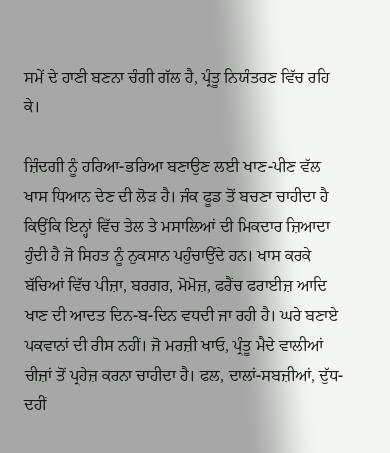ਸਮੇਂ ਦੇ ਹਾਣੀ ਬਣਨਾ ਚੰਗੀ ਗੱਲ ਹੈ, ਪ੍ਰੰਤੂ ਨਿਯੰਤਰਣ ਵਿੱਚ ਰਹਿ ਕੇ।

ਜ਼ਿੰਦਗੀ ਨੂੰ ਹਰਿਆ-ਭਰਿਆ ਬਣਾਉਣ ਲਈ ਖਾਣ-ਪੀਣ ਵੱਲ ਖਾਸ ਧਿਆਨ ਦੇਣ ਦੀ ਲੋੜ ਹੈ। ਜੰਕ ਫੂਡ ਤੋਂ ਬਚਣਾ ਚਾਹੀਦਾ ਹੈ ਕਿਉਂਕਿ ਇਨ੍ਹਾਂ ਵਿੱਚ ਤੇਲ ਤੇ ਮਸਾਲਿਆਂ ਦੀ ਮਿਕਦਾਰ ਜ਼ਿਆਦਾ ਹੁੰਦੀ ਹੈ ਜੋ ਸਿਹਤ ਨੂੰ ਨੁਕਸਾਨ ਪਹੁੰਚਾਉਂਦੇ ਹਨ। ਖਾਸ ਕਰਕੇ ਬੱਚਿਆਂ ਵਿੱਚ ਪੀਜ਼ਾ, ਬਰਗਰ, ਮੋਮੋਜ਼, ਫਰੈਂਚ ਫਰਾਈਜ਼ ਆਦਿ ਖਾਣ ਦੀ ਆਦਤ ਦਿਨ-ਬ-ਦਿਨ ਵਧਦੀ ਜਾ ਰਹੀ ਹੈ। ਘਰੇ ਬਣਾਏ ਪਕਵਾਨਾਂ ਦੀ ਰੀਸ ਨਹੀਂ। ਜੋ ਮਰਜ਼ੀ ਖਾਓ, ਪ੍ਰੰਤੂ ਮੈਦੇ ਵਾਲੀਆਂ ਚੀਜ਼ਾਂ ਤੋਂ ਪ੍ਰਹੇਜ਼ ਕਰਨਾ ਚਾਹੀਦਾ ਹੈ। ਫਲ, ਦਾਲਾਂ-ਸਬਜ਼ੀਆਂ, ਦੁੱਧ-ਦਹੀਂ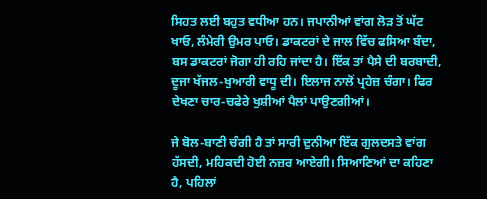ਸਿਹਤ ਲਈ ਬਹੁਤ ਵਧੀਆ ਹਨ। ਜਪਾਨੀਆਂ ਵਾਂਗ ਲੋੜ ਤੋਂ ਘੱਟ ਖਾਓ, ਲੰਮੇਰੀ ਉਮਰ ਪਾਓ। ਡਾਕਟਰਾਂ ਦੇ ਜਾਲ ਵਿੱਚ ਫਸਿਆ ਬੰਦਾ, ਬਸ ਡਾਕਟਰਾਂ ਜੋਗਾ ਹੀ ਰਹਿ ਜਾਂਦਾ ਹੈ। ਇੱਕ ਤਾਂ ਪੈਸੇ ਦੀ ਬਰਬਾਦੀ, ਦੂਜਾ ਖੱਜਲ-ਖੁਆਰੀ ਵਾਧੂ ਦੀ। ਇਲਾਜ ਨਾਲੋਂ ਪ੍ਰਹੇਜ਼ ਚੰਗਾ। ਫਿਰ ਦੇਖਣਾ ਚਾਰ-ਚਫੇਰੇ ਖੁਸ਼ੀਆਂ ਪੈਲਾਂ ਪਾਉਣਗੀਆਂ।

ਜੇ ਬੋਲ-ਬਾਣੀ ਚੰਗੀ ਹੈ ਤਾਂ ਸਾਰੀ ਦੁਨੀਆ ਇੱਕ ਗੁਲਦਸਤੇ ਵਾਂਗ ਹੱਸਦੀ, ਮਹਿਕਦੀ ਹੋਈ ਨਜ਼ਰ ਆਏਗੀ। ਸਿਆਣਿਆਂ ਦਾ ਕਹਿਣਾ ਹੈ, ਪਹਿਲਾਂ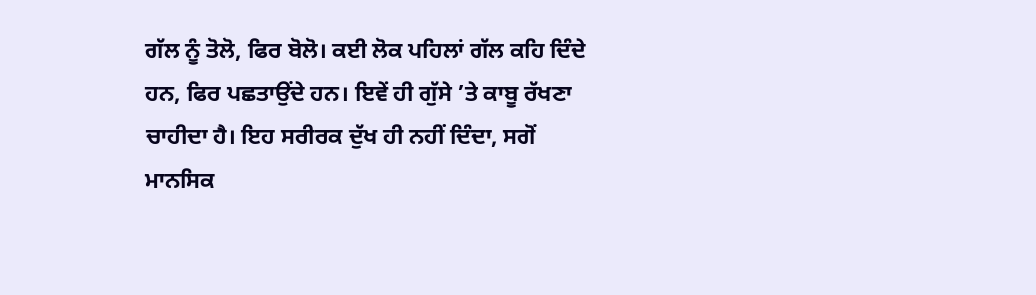ਗੱਲ ਨੂੰ ਤੋਲੋ, ਫਿਰ ਬੋਲੋ। ਕਈ ਲੋਕ ਪਹਿਲਾਂ ਗੱਲ ਕਹਿ ਦਿੰਦੇ ਹਨ, ਫਿਰ ਪਛਤਾਉਂਦੇ ਹਨ। ਇਵੇਂ ਹੀ ਗੁੱਸੇ ’ਤੇ ਕਾਬੂ ਰੱਖਣਾ ਚਾਹੀਦਾ ਹੈ। ਇਹ ਸਰੀਰਕ ਦੁੱਖ ਹੀ ਨਹੀਂ ਦਿੰਦਾ, ਸਗੋਂ ਮਾਨਸਿਕ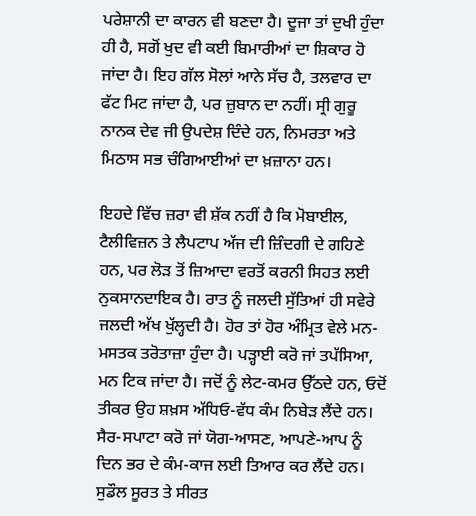ਪਰੇਸ਼ਾਨੀ ਦਾ ਕਾਰਨ ਵੀ ਬਣਦਾ ਹੈ। ਦੂਜਾ ਤਾਂ ਦੁਖੀ ਹੁੰਦਾ ਹੀ ਹੈ, ਸਗੋਂ ਖੁਦ ਵੀ ਕਈ ਬਿਮਾਰੀਆਂ ਦਾ ਸ਼ਿਕਾਰ ਹੋ ਜਾਂਦਾ ਹੈ। ਇਹ ਗੱਲ ਸੋਲਾਂ ਆਨੇ ਸੱਚ ਹੈ, ਤਲਵਾਰ ਦਾ ਫੱਟ ਮਿਟ ਜਾਂਦਾ ਹੈ, ਪਰ ਜ਼ੁਬਾਨ ਦਾ ਨਹੀਂ। ਸ੍ਰੀ ਗੁਰੂ ਨਾਨਕ ਦੇਵ ਜੀ ਉਪਦੇਸ਼ ਦਿੰਦੇ ਹਨ, ਨਿਮਰਤਾ ਅਤੇ ਮਿਠਾਸ ਸਭ ਚੰਗਿਆਈਆਂ ਦਾ ਖ਼ਜ਼ਾਨਾ ਹਨ।

ਇਹਦੇ ਵਿੱਚ ਜ਼ਰਾ ਵੀ ਸ਼ੱਕ ਨਹੀਂ ਹੈ ਕਿ ਮੋਬਾਈਲ, ਟੈਲੀਵਿਜ਼ਨ ਤੇ ਲੈਪਟਾਪ ਅੱਜ ਦੀ ਜ਼ਿੰਦਗੀ ਦੇ ਗਹਿਣੇ ਹਨ, ਪਰ ਲੋੜ ਤੋਂ ਜ਼ਿਆਦਾ ਵਰਤੋਂ ਕਰਨੀ ਸਿਹਤ ਲਈ ਨੁਕਸਾਨਦਾਇਕ ਹੈ। ਰਾਤ ਨੂੰ ਜਲਦੀ ਸੁੱਤਿਆਂ ਹੀ ਸਵੇਰੇ ਜਲਦੀ ਅੱਖ ਖੁੱਲ੍ਹਦੀ ਹੈ। ਹੋਰ ਤਾਂ ਹੋਰ ਅੰਮ੍ਰਿਤ ਵੇਲੇ ਮਨ-ਮਸਤਕ ਤਰੋਤਾਜ਼ਾ ਹੁੰਦਾ ਹੈ। ਪੜ੍ਹਾਈ ਕਰੋ ਜਾਂ ਤਪੱਸਿਆ, ਮਨ ਟਿਕ ਜਾਂਦਾ ਹੈ। ਜਦੋਂ ਨੂੰ ਲੇਟ-ਕਮਰ ਉੱਠਦੇ ਹਨ, ਓਦੋਂ ਤੀਕਰ ਉਹ ਸ਼ਖ਼ਸ ਅੱਧਿਓ-ਵੱਧ ਕੰਮ ਨਿਬੇੜ ਲੈਂਦੇ ਹਨ। ਸੈਰ-ਸਪਾਟਾ ਕਰੋ ਜਾਂ ਯੋਗ-ਆਸਣ, ਆਪਣੇ-ਆਪ ਨੂੰ ਦਿਨ ਭਰ ਦੇ ਕੰਮ-ਕਾਜ ਲਈ ਤਿਆਰ ਕਰ ਲੈਂਦੇ ਹਨ। ਸੁਡੌਲ ਸੂਰਤ ਤੇ ਸੀਰਤ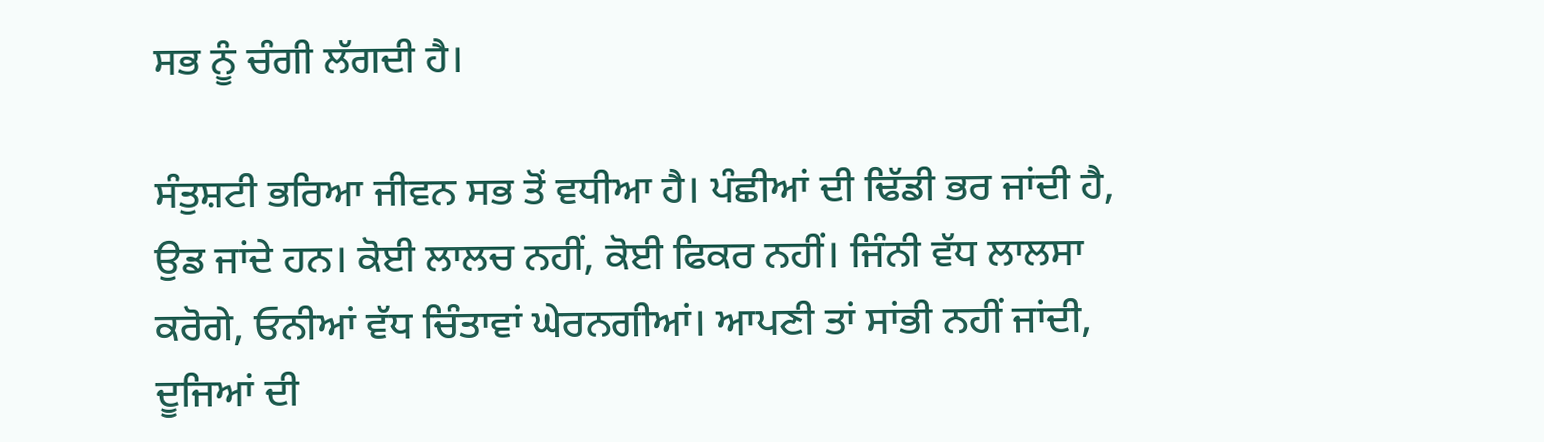ਸਭ ਨੂੰ ਚੰਗੀ ਲੱਗਦੀ ਹੈ।

ਸੰਤੁਸ਼ਟੀ ਭਰਿਆ ਜੀਵਨ ਸਭ ਤੋਂ ਵਧੀਆ ਹੈ। ਪੰਛੀਆਂ ਦੀ ਢਿੱਡੀ ਭਰ ਜਾਂਦੀ ਹੈ, ਉਡ ਜਾਂਦੇ ਹਨ। ਕੋਈ ਲਾਲਚ ਨਹੀਂ, ਕੋਈ ਫਿਕਰ ਨਹੀਂ। ਜਿੰਨੀ ਵੱਧ ਲਾਲਸਾ ਕਰੋਗੇ, ਓਨੀਆਂ ਵੱਧ ਚਿੰਤਾਵਾਂ ਘੇਰਨਗੀਆਂ। ਆਪਣੀ ਤਾਂ ਸਾਂਭੀ ਨਹੀਂ ਜਾਂਦੀ, ਦੂਜਿਆਂ ਦੀ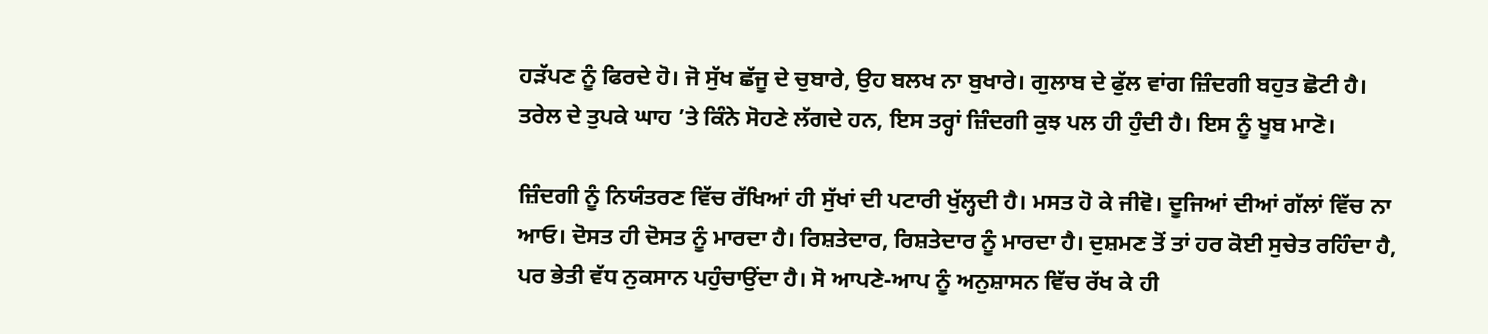ਹੜੱਪਣ ਨੂੰ ਫਿਰਦੇ ਹੋ। ਜੋ ਸੁੱਖ ਛੱਜੂ ਦੇ ਚੁਬਾਰੇ, ਉਹ ਬਲਖ ਨਾ ਬੁਖਾਰੇ। ਗੁਲਾਬ ਦੇ ਫੁੱਲ ਵਾਂਗ ਜ਼ਿੰਦਗੀ ਬਹੁਤ ਛੋਟੀ ਹੈ। ਤਰੇਲ ਦੇ ਤੁਪਕੇ ਘਾਹ ’ਤੇ ਕਿੰਨੇ ਸੋਹਣੇ ਲੱਗਦੇ ਹਨ, ਇਸ ਤਰ੍ਹਾਂ ਜ਼ਿੰਦਗੀ ਕੁਝ ਪਲ ਹੀ ਹੁੰਦੀ ਹੈ। ਇਸ ਨੂੰ ਖੂਬ ਮਾਣੋ।

ਜ਼ਿੰਦਗੀ ਨੂੰ ਨਿਯੰਤਰਣ ਵਿੱਚ ਰੱਖਿਆਂ ਹੀ ਸੁੱਖਾਂ ਦੀ ਪਟਾਰੀ ਖੁੱਲ੍ਹਦੀ ਹੈ। ਮਸਤ ਹੋ ਕੇ ਜੀਵੋ। ਦੂਜਿਆਂ ਦੀਆਂ ਗੱਲਾਂ ਵਿੱਚ ਨਾ ਆਓ। ਦੋਸਤ ਹੀ ਦੋਸਤ ਨੂੰ ਮਾਰਦਾ ਹੈ। ਰਿਸ਼ਤੇਦਾਰ, ਰਿਸ਼ਤੇਦਾਰ ਨੂੰ ਮਾਰਦਾ ਹੈ। ਦੁਸ਼ਮਣ ਤੋਂ ਤਾਂ ਹਰ ਕੋਈ ਸੁਚੇਤ ਰਹਿੰਦਾ ਹੈ, ਪਰ ਭੇਤੀ ਵੱਧ ਨੁਕਸਾਨ ਪਹੁੰਚਾਉਂਦਾ ਹੈ। ਸੋ ਆਪਣੇ-ਆਪ ਨੂੰ ਅਨੁਸ਼ਾਸਨ ਵਿੱਚ ਰੱਖ ਕੇ ਹੀ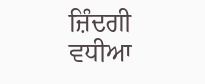ਜ਼ਿੰਦਗੀ ਵਧੀਆ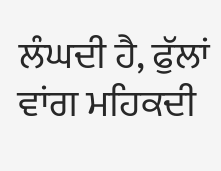ਲੰਘਦੀ ਹੈ, ਫੁੱਲਾਂ ਵਾਂਗ ਮਹਿਕਦੀ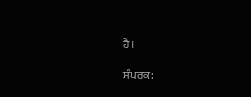ਹੈ।

ਸੰਪਰਕ: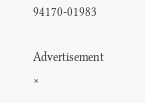94170-01983

Advertisement
×